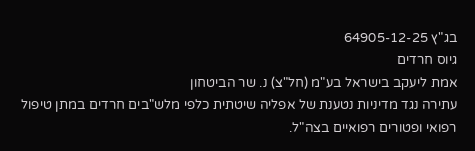בג"ץ 64905-12-25
גיוס חרדים
אמת ליעקב בישראל בע"מ (חל"צ) נ. שר הביטחון
עתירה נגד מדיניות נטענת של אפליה שיטתית כלפי מלש"בים חרדים במתן טיפול רפואי ופטורים רפואיים בצה"ל.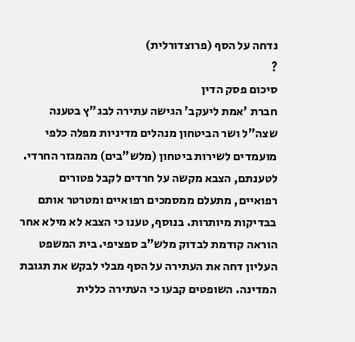נדחה על הסף (פרוצדורלית)
?
סיכום פסק הדין
חברת 'אמת ליעקב' הגישה עתירה לבג"ץ בטענה שצה"ל ושר הביטחון מנהלים מדיניות מפלה כלפי מועמדים לשירות ביטחון (מלש"בים) מהמגזר החרדי. לטענתם, הצבא מקשה על חרדים לקבל פטורים רפואיים, מתעלם ממסמכים רפואיים ומטרטר אותם בבדיקות מיותרות. בנוסף, טענו כי הצבא לא מילא אחר הוראה קודמת לבדוק מלש"ב ספציפי. בית המשפט העליון דחה את העתירה על הסף מבלי לבקש את תגובת המדינה. השופטים קבעו כי העתירה כללית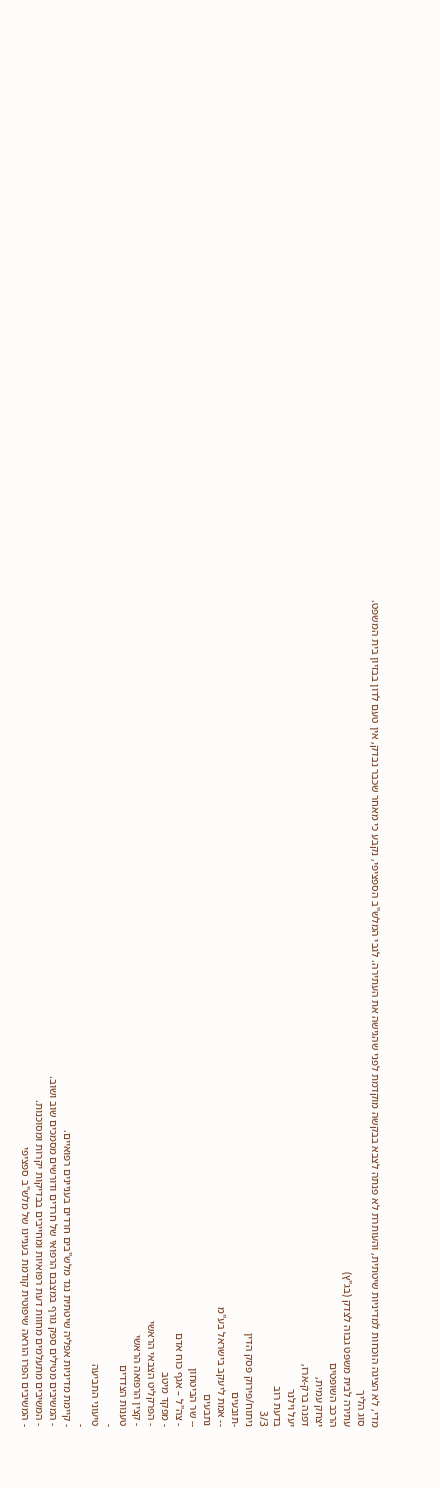מדי, לא הציגה הוכחות למדיניות שיטתית, והעותרת לא פנתה לצבא בבקשה מוקדמת לפני שהגישה את העתירה. לגבי המלש"ב הספציפי, נקבע כי מאחר שכבר נבדק, אין טעם לדון בבזיון בית המשפט.
סוג הליך
עתירה לבית משפט גבוה לצדק (בג"ץ)
הרכב השופטים
יצחק עמית,
דפנה ברק-ארז,
יעל וילנר
בדעת רוב
3/3
ניתוח/פירוק פסק הדין
-תובעים
-- אמת ליעקב בישראל בע"מ
נתבעים
-- שר הביטחון
- צה"ל – אגף כוח אדם
- מפקד מיטב
- הפרקליט הצבאי הראשי
- קצין הרפואה הראשי
טענות הצדדים
-
טיעוני התביעה
-
- קיימת מדיניות אפליה שיטתית נגד מלש"בים חרדים בעניינים רפואיים.
- המשיבים מטילים ספק גורף במצבם הרפואי של חרדים ודורשים מסמכים שוב ושוב.
- המשיבים מתעלמים מחוות דעת רפואיות ומחייבים בבדיקות יקרות ומסוכנות.
- המשיבים הפרו הוראה שיפוטית קודמת בעניינו של מלש"ב ספציפי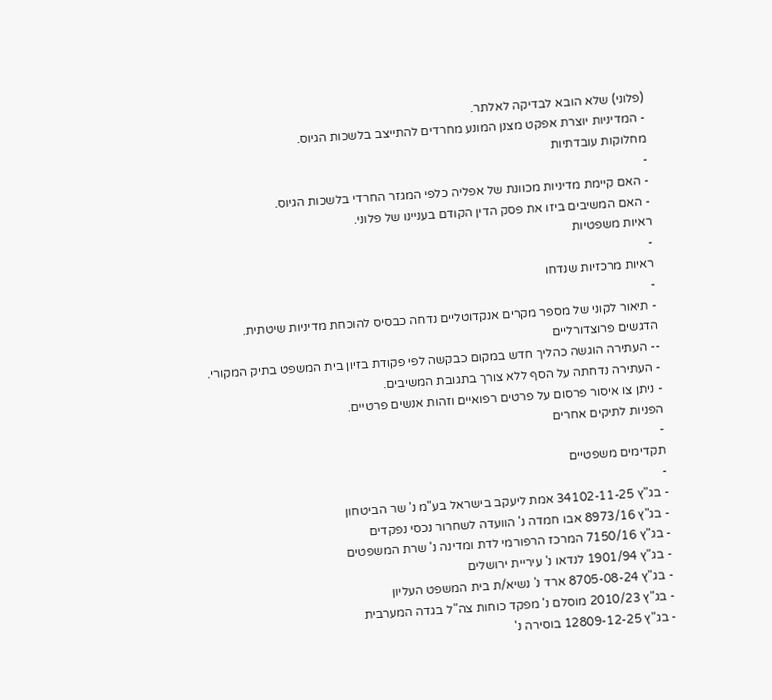(פלוני) שלא הובא לבדיקה לאלתר.
- המדיניות יוצרת אפקט מצנן המונע מחרדים להתייצב בלשכות הגיוס.
מחלוקות עובדתיות
-
- האם קיימת מדיניות מכוונת של אפליה כלפי המגזר החרדי בלשכות הגיוס.
- האם המשיבים ביזו את פסק הדין הקודם בעניינו של פלוני.
ראיות משפטיות
-
ראיות מרכזיות שנדחו
-
- תיאור לקוני של מספר מקרים אנקדוטליים נדחה כבסיס להוכחת מדיניות שיטתית.
הדגשים פרוצדורליים
-- העתירה הוגשה כהליך חדש במקום כבקשה לפי פקודת בזיון בית המשפט בתיק המקורי.
- העתירה נדחתה על הסף ללא צורך בתגובת המשיבים.
- ניתן צו איסור פרסום על פרטים רפואיים וזהות אנשים פרטיים.
הפניות לתיקים אחרים
-
תקדימים משפטיים
-
- בג"ץ 34102-11-25 אמת ליעקב בישראל בע"מ נ' שר הביטחון
- בג"ץ 8973/16 אבו חמדה נ' הוועדה לשחרור נכסי נפקדים
- בג"ץ 7150/16 המרכז הרפורמי לדת ומדינה נ' שרת המשפטים
- בג"ץ 1901/94 לנדאו נ' עיריית ירושלים
- בג"ץ 8705-08-24 ארד נ' נשיא/ת בית המשפט העליון
- בג"ץ 2010/23 מוסלם נ' מפקד כוחות צה"ל בגדה המערבית
- בג"ץ 12809-12-25 בוסירה נ'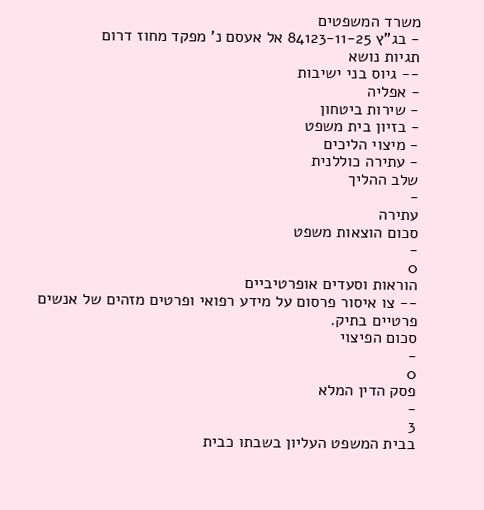משרד המשפטים
- בג"ץ 84123-11-25 אל אעסם נ' מפקד מחוז דרום
תגיות נושא
-- גיוס בני ישיבות
- אפליה
- שירות ביטחון
- בזיון בית משפט
- מיצוי הליכים
- עתירה כוללנית
שלב ההליך
-
עתירה
סכום הוצאות משפט
-
0
הוראות וסעדים אופרטיביים
-- צו איסור פרסום על מידע רפואי ופרטים מזהים של אנשים פרטיים בתיק.
סכום הפיצוי
-
0
פסק הדין המלא
-
3
בבית המשפט העליון בשבתו כבית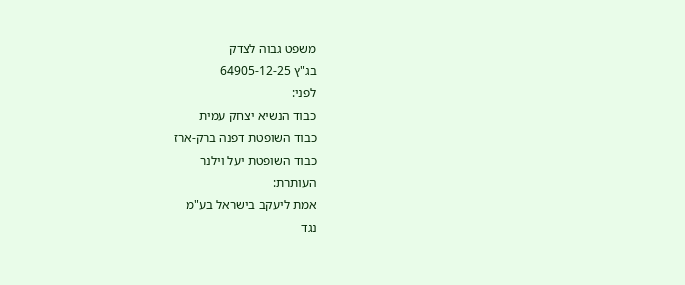משפט גבוה לצדק
בג"ץ 64905-12-25
לפני:
כבוד הנשיא יצחק עמית
כבוד השופטת דפנה ברק-ארז
כבוד השופטת יעל וילנר
העותרת:
אמת ליעקב בישראל בע"מ
נגד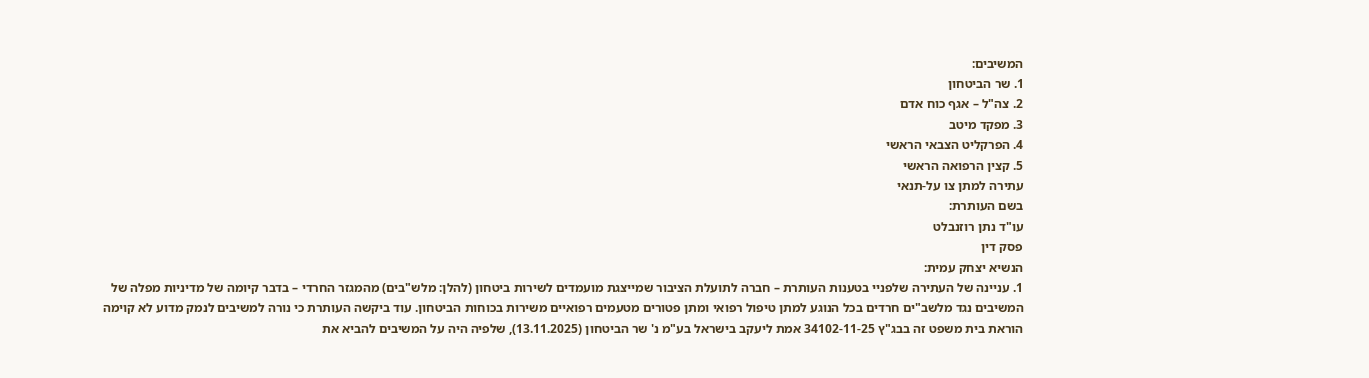המשיבים:
1. שר הביטחון
2. צה"ל – אגף כוח אדם
3. מפקד מיטב
4. הפרקליט הצבאי הראשי
5. קצין הרפואה הראשי
עתירה למתן צו על-תנאי
בשם העותרת:
עו"ד נתן רוזנבלט
פסק דין
הנשיא יצחק עמית:
1. עניינה של העתירה שלפניי בטענות העותרת – חברה לתועלת הציבור שמייצגת מועמדים לשירות ביטחון (להלן: מלש"בים) מהמגזר החרדי – בדבר קיומה של מדיניות מפלה של המשיבים נגד מלשב"ים חרדים בכל הנוגע למתן טיפול רפואי ומתן פטורים מטעמים רפואיים משירות בכוחות הביטחון. עוד ביקשה העותרת כי נורה למשיבים לנמק מדוע לא קוימה הוראת בית משפט זה בבג"ץ 34102-11-25 אמת ליעקב בישראל בע"מ נ' שר הביטחון (13.11.2025), שלפיה היה על המשיבים להביא את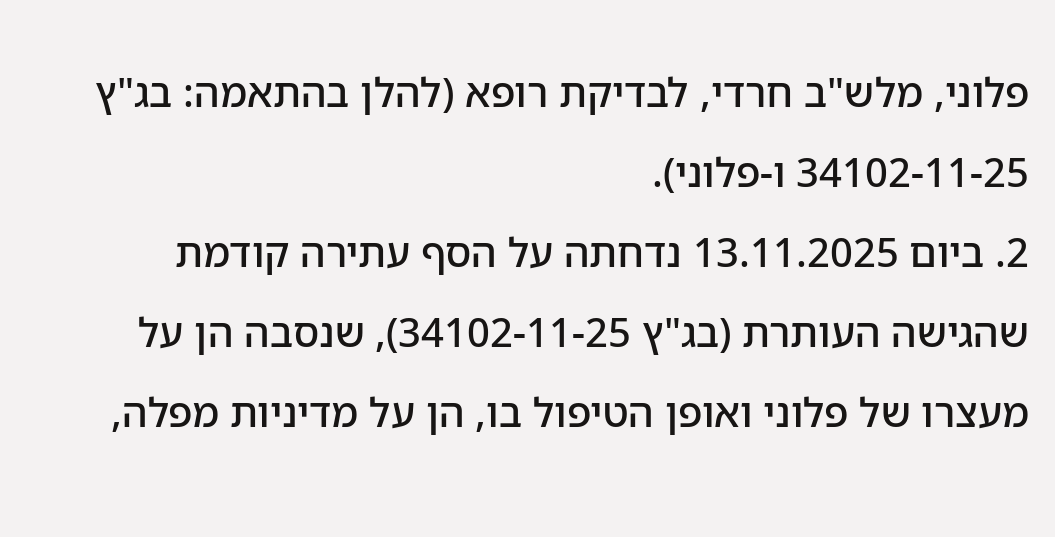פלוני, מלש"ב חרדי, לבדיקת רופא (להלן בהתאמה: בג"ץ 34102-11-25 ו-פלוני).
2. ביום 13.11.2025 נדחתה על הסף עתירה קודמת שהגישה העותרת (בג"ץ 34102-11-25), שנסבה הן על מעצרו של פלוני ואופן הטיפול בו, הן על מדיניות מפלה,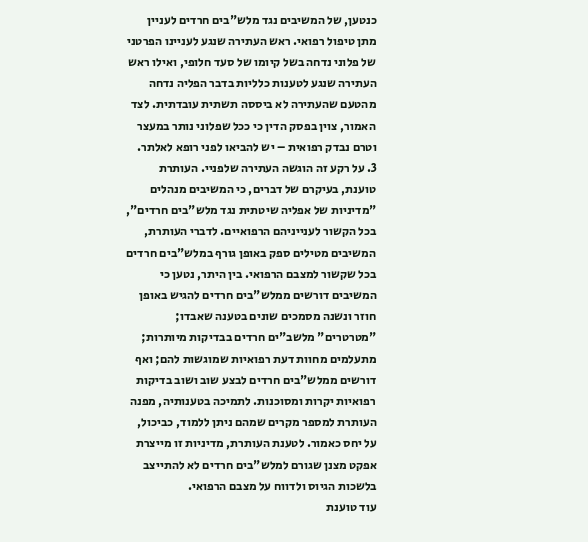כנטען, של המשיבים נגד מלש"בים חרדים לעניין מתן טיפול רפואי. ראש העתירה שנגע לעניינו הפרטני של פלוני נדחה בשל קיומו של סעד חלופי, ואילו ראש העתירה שנגע לטענות כלליות בדבר הפליה נדחה מהטעם שהעתירה לא ביססה תשתית עובדתית. לצד האמור, צוין בפסק הדין כי ככל שפלוני נותר במעצר וטרם נבדק רפואית – יש להביאו לפני רופא לאלתר.
3. על רקע זה הוגשה העתירה שלפניי. העותרת טוענת, בעיקרם של דברים, כי המשיבים מנהלים "מדיניות של אפליה שיטתית נגד מלש"בים חרדים", בכל הקשור לענייניהם הרפואיים. לדברי העותרת, המשיבים מטילים ספק באופן גורף במלש"בים חרדים בכל שקשור למצבם הרפואי. בין היתר, נטען כי המשיבים דורשים ממלש"בים חרדים להגיש באופן חוזר ונשנה מסמכים שונים בטענה שאבדו; "מטרטרים" מלשב"ים חרדים בבדיקות מיותרות; מתעלמים מחוות דעת רפואיות שמוגשות להם; ואף דורשים ממלש"בים חרדים לבצע שוב ושוב בדיקות רפואיות יקרות ומסוכנות. לתמיכה בטענותיה, מפנה העותרת למספר מקרים שמהם ניתן ללמוד, כביכול, על יחס כאמור. לטענת העותרת, מדיניות זו מייצרת אפקט מצנן שגורם למלש"בים חרדים לא להתייצב בלשכות הגיוס ולדווח על מצבם הרפואי.
עוד טוענת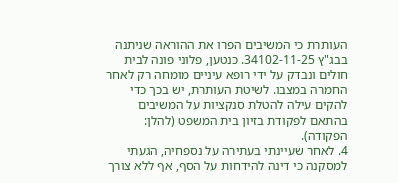העותרת כי המשיבים הפרו את ההוראה שניתנה בבג"ץ 34102-11-25. כנטען, פלוני פונה לבית חולים ונבדק על ידי רופא עיניים מומחה רק לאחר החמרה במצבו. לשיטת העותרת, יש בכך כדי להקים עילה להטלת סנקציות על המשיבים בהתאם לפקודת בזיון בית המשפט (להלן: הפקודה).
4. לאחר שעיינתי בעתירה על נספחיה, הגעתי למסקנה כי דינה להידחות על הסף, אף ללא צורך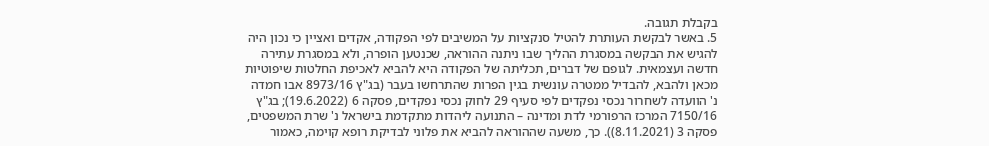בקבלת תגובה.
5. באשר לבקשת העותרת להטיל סנקציות על המשיבים לפי הפקודה, אקדים ואציין כי נכון היה להגיש את הבקשה במסגרת ההליך שבו ניתנה ההוראה, שכנטען הופרה, ולא במסגרת עתירה חדשה ועצמאית. לגופם של דברים, תכליתה של הפקודה היא להביא לאכיפת החלטות שיפוטיות מכאן ולהבא, להבדיל ממטרה עונשית בגין הפרות שהתרחשו בעבר (בג"ץ 8973/16 אבו חמדה נ' הוועדה לשחרור נכסי נפקדים לפי סעיף 29 לחוק נכסי נפקדים, פסקה 6 (19.6.2022); בג"ץ 7150/16 המרכז הרפורמי לדת ומדינה – התנועה ליהדות מתקדמת בישראל נ' שרת המשפטים, פסקה 3 (8.11.2021)). כך, משעה שההוראה להביא את פלוני לבדיקת רופא קוימה, כאמור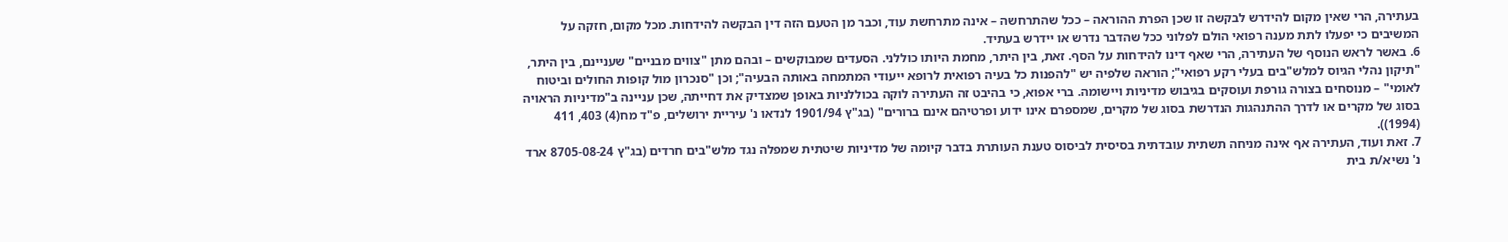בעתירה, הרי שאין מקום להידרש לבקשה זו שכן הפרת ההוראה – ככל שהתרחשה – אינה מתרחשת עוד, וכבר מן הטעם הזה דין הבקשה להידחות. מכל מקום, חזקה על המשיבים כי יפעלו לתת מענה רפואי הולם לפלוני ככל שהדבר נדרש או יידרש בעתיד.
6. באשר לראש הנוסף של העתירה, הרי שאף דינו להידחות על הסף. זאת, בין היתר, מחמת היותו כוללני. הסעדים שמבוקשים – ובהם מתן "צווים מבניים" שעניינם, בין היתר, "תיקון נהלי הגיוס למלש"בים בעלי רקע רפואי"; הוראה שלפיה יש "להפנות כל בעיה רפואית לרופא ייעודי המתמחה באותה הבעיה"; וכן "סנכרון מול קופות החולים וביטוח לאומי" – מנוסחים בצורה גורפת ועוסקים בגיבוש מדיניות ויישומה. ברי אפוא, כי בהיבט זה העתירה לוקה בכוללניות באופן שמצדיק את דחייתה, שכן עניינה ב"מדיניות הראויה בסוג של מקרים או לדרך ההתנהגות הנדרשת בסוג של מקרים, שמספרם אינו ידוע ופרטיהם אינם ברורים" (בג"ץ 1901/94 לנדאו נ' עיריית ירושלים, פ"ד מח(4) 403, 411 (1994)).
7. זאת ועוד, העתירה אף אינה מניחה תשתית עובדתית בסיסית לביסוס טענת העותרת בדבר קיומה של מדיניות שיטתית שמפלה נגד מלש"בים חרדים (בג"ץ 8705-08-24 ארד נ' נשיא/ת בית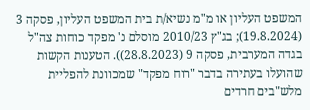המשפט העליון או מ"מ נשיא/ת בית המשפט העליון, פסקה 3 (19.8.2024); בג"ץ 2010/23 מוסלם נ' מפקד כוחות צה"ל בגדה המערבית, פסקה 9 (28.8.2023)). הטענות הקשות שהועלו בעתירה בדבר "רוח מפקד" שמכוונת להפליית מלש"בים חרדים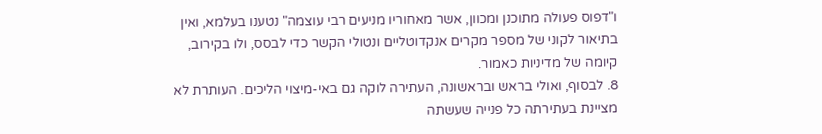ו"דפוס פעולה מתוכנן ומכוון, אשר מאחוריו מניעים רבי עוצמה" נטענו בעלמא, ואין בתיאור לקוני של מספר מקרים אנקדוטליים ונטולי הקשר כדי לבסס, ולו בקירוב, קיומה של מדיניות כאמור.
8. לבסוף, ואולי בראש ובראשונה, העתירה לוקה גם באי-מיצוי הליכים. העותרת לא מציינת בעתירתה כל פנייה שעשתה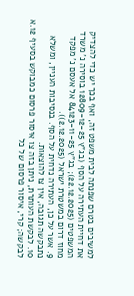למשיבים בטרם שפנתה לבית משפט זה, ואף בכך יש כדי להצדיק את דחיית העתירה על הסף (בג"ץ 12809-12-25 בוסירה נ' משרד המשפטים (22.12.2025); בג"ץ 84123-11-25 אל אעסם נ' מפקד מחוז דרום במשטרת ישראל (2.12.2025)).
9. אשר על כן, העתירה נדחית על הסף. בנסיבות העניין, ומשלא נתבקשה תגובה, אין צו להוצאות.
10. לבקשת העותרת, ניתן בזה צו איסור פרסום כמבוקש בסעיף 12.א לבקשה; קרי, איסור פרסום של כל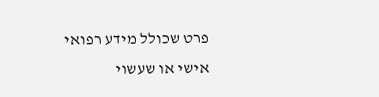פרט שכולל מידע רפואי אישי או שעשוי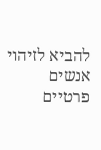להביא לזיהוי אנשים פרטיים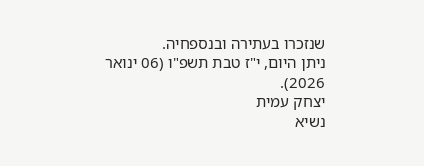שנזכרו בעתירה ובנספחיה.
ניתן היום, י"ז טבת תשפ"ו (06 ינואר 2026).
יצחק עמית
נשיא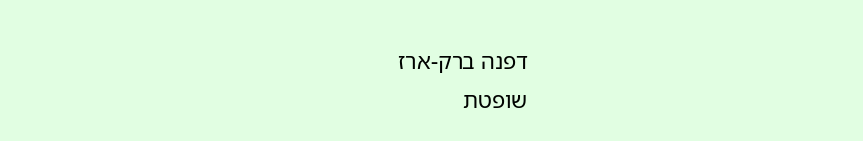דפנה ברק-ארז
שופטת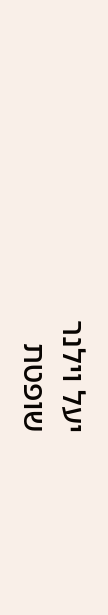יעל וילנר
שופטת